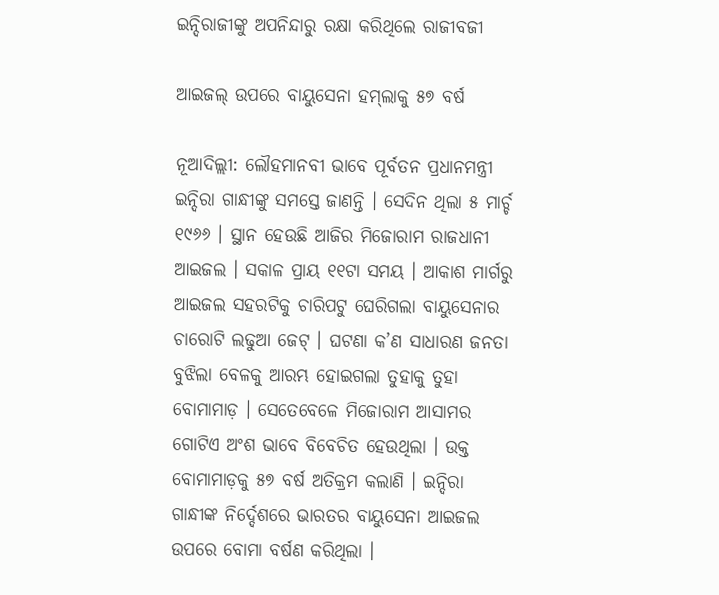ଇନ୍ଦିରାଜୀଙ୍କୁ ଅପନିନ୍ଦାରୁ ରକ୍ଷା କରିଥିଲେ ରାଜୀବଜୀ

ଆଇଜଲ୍‌ ଉପରେ ବାୟୁସେନା ହମ୍‌ଲାକୁ ୫୭ ବର୍ଷ

ନୂଆଦିଲ୍ଲୀ: ଲୌହମାନବୀ ଭାବେ ପୂର୍ବତନ ପ୍ରଧାନମନ୍ତ୍ରୀ ଇନ୍ଦିରା ଗାନ୍ଧୀଙ୍କୁ ସମସ୍ତେ ଜାଣନ୍ତି । ସେଦିନ ଥିଲା ୫ ମାର୍ଚ୍ଚ ୧୯୬୬ । ସ୍ଥାନ ହେଉଛି ଆଜିର ମିଜୋରାମ ରାଜଧାନୀ ଆଇଜଲ । ସକାଳ ପ୍ରାୟ ୧୧ଟା ସମୟ । ଆକାଶ ମାର୍ଗରୁ ଆଇଜଲ ସହରଟିକୁ ଚାରିପଟୁ ଘେରିଗଲା ବାୟୁସେନାର ଚାରୋଟି ଲଢୁଆ ଜେଟ୍‌ । ଘଟଣା କ’ଣ ସାଧାରଣ ଜନତା ବୁଝିଲା ବେଳକୁ ଆରମ୍ଭ ହୋଇଗଲା ତୁହାକୁ ତୁହା ବୋମାମାଡ଼ । ସେତେବେଳେ ମିଜୋରାମ ଆସାମର ଗୋଟିଏ ଅଂଶ ଭାବେ ବିବେଚିତ ହେଉଥିଲା । ଉକ୍ତ ବୋମାମାଡ଼କୁ ୫୭ ବର୍ଷ ଅତିକ୍ରମ କଲାଣି । ଇନ୍ଦିରା ଗାନ୍ଧୀଙ୍କ ନିର୍ଦ୍ଦେଶରେ ଭାରତର ବାୟୁସେନା ଆଇଜଲ ଉପରେ ବୋମା ବର୍ଷଣ କରିଥିଲା ।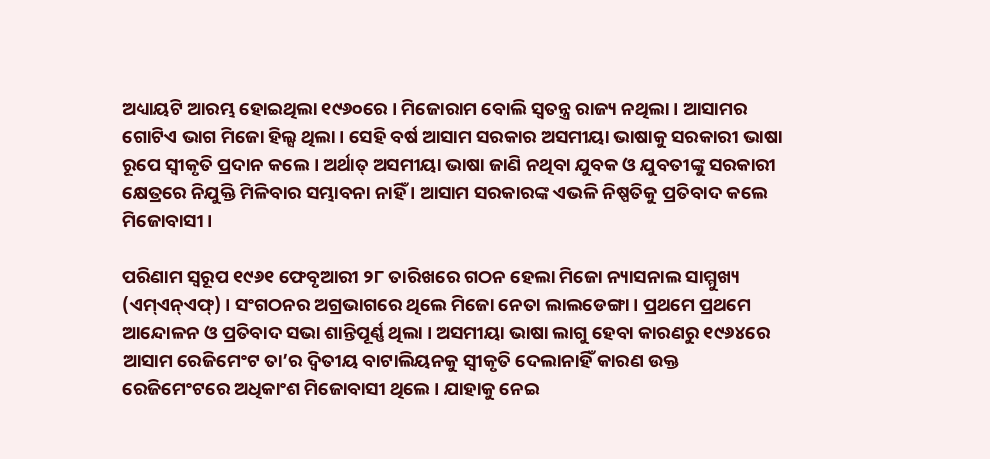ଅଧ୍ୟାୟଟି ଆରମ୍ଭ ହୋଇଥିଲା ୧୯୬୦ରେ । ମିଜୋରାମ ବୋଲି ସ୍ୱତନ୍ତ୍ର ରାଜ୍ୟ ନଥିଲା । ଆସାମର ଗୋଟିଏ ଭାଗ ମିଜୋ ହିଲ୍ସ ଥିଲା । ସେହି ବର୍ଷ ଆସାମ ସରକାର ଅସମୀୟା ଭାଷାକୁ ସରକାରୀ ଭାଷା ରୂପେ ସ୍ୱୀକୃତି ପ୍ରଦାନ କଲେ । ଅର୍ଥାତ୍‌ ଅସମୀୟା ଭାଷା ଜାଣି ନଥିବା ଯୁବକ ଓ ଯୁବତୀଙ୍କୁ ସରକାରୀ କ୍ଷେତ୍ରରେ ନିଯୁକ୍ତି ମିଳିବାର ସମ୍ଭାବନା ନାହିଁ । ଆସାମ ସରକାରଙ୍କ ଏଭଳି ନିଷ୍ପତିକୁ ପ୍ରତିବାଦ କଲେ ମିଜୋବାସୀ ।

ପରିଣାମ ସ୍ୱରୂପ ୧୯୬୧ ଫେବୃଆରୀ ୨୮ ତାରିଖରେ ଗଠନ ହେଲା ମିଜୋ ନ୍ୟାସନାଲ ସାମ୍ମୁଖ୍ୟ (ଏମ୍‌ଏନ୍‌ଏଫ୍‌) । ସଂଗଠନର ଅଗ୍ରଭାଗରେ ଥିଲେ ମିଜୋ ନେତା ଲାଲଡେଙ୍ଗା । ପ୍ରଥମେ ପ୍ରଥମେ ଆନ୍ଦୋଳନ ଓ ପ୍ରତିବାଦ ସଭା ଶାନ୍ତିପୂର୍ଣ୍ଣ ଥିଲା । ଅସମୀୟା ଭାଷା ଲାଗୁ ହେବା କାରଣରୁ ୧୯୬୪ରେ ଆସାମ ରେଜିମେଂଟ ତା’ର ଦ୍ୱିତୀୟ ବାଟାଲିୟନକୁ ସ୍ୱୀକୃତି ଦେଲାନାହିଁ କାରଣ ଉକ୍ତ ରେଜିମେଂଟରେ ଅଧିକାଂଶ ମିଜୋବାସୀ ଥିଲେ । ଯାହାକୁ ନେଇ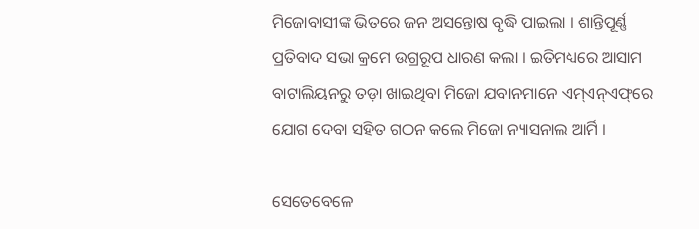ମିଜୋବାସୀଙ୍କ ଭିତରେ ଜନ ଅସନ୍ତୋଷ ବୃଦ୍ଧି ପାଇଲା । ଶାନ୍ତିପୂର୍ଣ୍ଣ ପ୍ରତିବାଦ ସଭା କ୍ରମେ ଉଗ୍ରରୂପ ଧାରଣ କଲା । ଇତିମଧ୍ୟରେ ଆସାମ ବାଟାଲିୟନରୁ ତଡ଼ା ଖାଇଥିବା ମିଜୋ ଯବାନମାନେ ଏମ୍‌ଏନ୍‌ଏଫ୍‌ରେ ଯୋଗ ଦେବା ସହିତ ଗଠନ କଲେ ମିଜୋ ନ୍ୟାସନାଲ ଆର୍ମି ।

ସେତେବେଳେ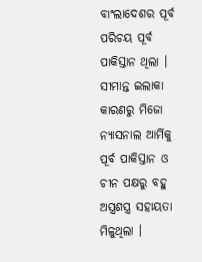ବାଂଲାଦେଶର ପୂର୍ବ ପରିଚୟ ପୂର୍ବ ପାକିସ୍ତାନ ଥିଲା । ସୀମାନ୍ତ ଇଲାକା କାରଣରୁ ମିଜୋ ନ୍ୟାସନାଲ ଆର୍ମିକୁ ପୂର୍ବ ପାକିସ୍ତାନ ଓ ଚୀନ ପକ୍ଷରୁ ବହୁ ଅସ୍ତ୍ରଶସ୍ତ୍ର ସହାୟତା ମିଳୁଥିଲା ।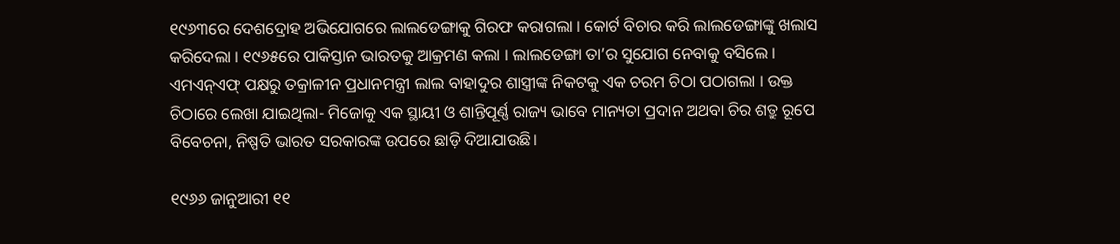୧୯୬୩ରେ ଦେଶଦ୍ରୋହ ଅଭିଯୋଗରେ ଲାଲଡେଙ୍ଗାକୁ ଗିରଫ କରାଗଲା । କୋର୍ଟ ବିଚାର କରି ଲାଲଡେଙ୍ଗାଙ୍କୁ ଖଲାସ କରିଦେଲା । ୧୯୬୫ରେ ପାକିସ୍ତାନ ଭାରତକୁ ଆକ୍ରମଣ କଲା । ଲାଲଡେଙ୍ଗା ତା’ର ସୁଯୋଗ ନେବାକୁ ବସିଲେ । ଏମଏନ୍‌ଏଫ୍‌ ପକ୍ଷରୁ ତକ୍ରାଳୀନ ପ୍ରଧାନମନ୍ତ୍ରୀ ଲାଲ ବାହାଦୁର ଶାସ୍ତ୍ରୀଙ୍କ ନିକଟକୁ ଏକ ଚରମ ଚିଠା ପଠାଗଲା । ଉକ୍ତ ଚିଠାରେ ଲେଖା ଯାଇଥିଲା- ମିଜୋକୁ ଏକ ସ୍ଥାୟୀ ଓ ଶାନ୍ତିପୂର୍ଣ୍ଣ ରାଜ୍ୟ ଭାବେ ମାନ୍ୟତା ପ୍ରଦାନ ଅଥବା ଚିର ଶତ୍ରୁ ରୂପେ ବିବେଚନା, ନିଷ୍ପତି ଭାରତ ସରକାରଙ୍କ ଉପରେ ଛାଡ଼ି ଦିଆଯାଉଛି।

୧୯୬୬ ଜାନୁଆରୀ ୧୧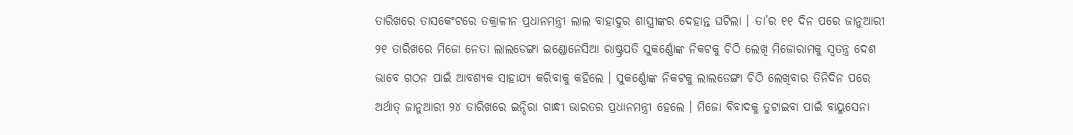ତାରିଖରେ ତାସକେଂଟରେ ତକ୍ରାଳୀନ ପ୍ରଧାନମନ୍ତ୍ରୀ ଲାଲ ବାହାଦୁର ଶାସ୍ତ୍ରୀଙ୍କର ଦେହାନ୍ତ ଘଟିଲା । ତା’ର ୧୧ ଦିନ ପରେ ଜାନୁଆରୀ ୨୧ ତାରିଖରେ ମିଜୋ ନେତା ଲାଲଡେଙ୍ଗା ଇଣ୍ଡୋନେସିଆ ରାଷ୍ଟ୍ରପତି ସୁକର୍ଣ୍ଣୋଙ୍କ ନିକଟକୁ ଚିଠି ଲେଖି ମିଜୋରାମକୁ ସ୍ୱତନ୍ତ୍ର ଦେଶ ଭାବେ ଗଠନ ପାଇଁ ଆବଶ୍ୟକ ସାହାଯ୍ୟ କରିବାକୁ କହିଲେ । ସୁକର୍ଣ୍ଣୋଙ୍କ ନିକଟକୁ ଲାଲଡେଙ୍ଗା ଚିଠି ଲେଖିବାର ତିନିଦିନ ପରେ ଅର୍ଥାତ୍‌ ଜାନୁଆରୀ ୨୪ ତାରିଖରେ ଇନ୍ଦିରା ଗାନ୍ଧୀ ଭାରତର ପ୍ରଧାନମନ୍ତ୍ରୀ ହେଲେ । ମିଜୋ ବିବାଦକୁ ତୁଟାଇବା ପାଇଁ ବାୟୁସେନା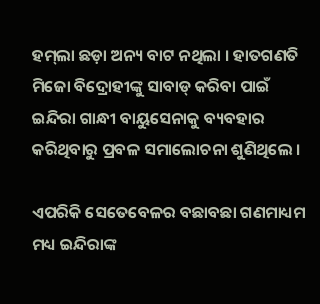ହମ୍‌ଲା ଛଡ଼ା ଅନ୍ୟ ବାଟ ନଥିଲା । ହାତଗଣତି ମିଜୋ ବିଦ୍ରୋହୀଙ୍କୁ ସାବାଡ୍‌ କରିବା ପାଇଁ ଇନ୍ଦିରା ଗାନ୍ଧୀ ବାୟୁସେନାକୁ ବ୍ୟବହାର କରିଥିବାରୁ ପ୍ରବଳ ସମାଲୋଚନା ଶୁଣିଥିଲେ ।

ଏପରିକି ସେତେବେଳର ବଛାବଛା ଗଣମାଧ୍ୟମ ମଧ୍ୟ ଇନ୍ଦିରାଙ୍କ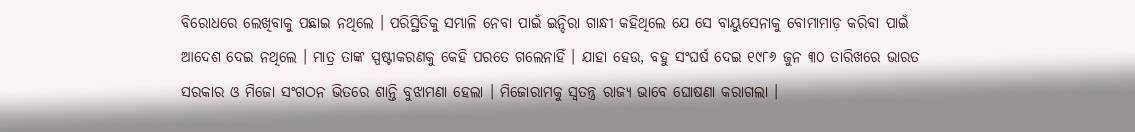ବିରୋଧରେ ଲେଖିବାକୁ ପଛାଇ ନଥିଲେ । ପରିସ୍ଥିତିକୁ ସମ୍ଭାଳି ନେବା ପାଇଁ ଇନ୍ଦିରା ଗାନ୍ଧୀ କହିଥିଲେ ଯେ ସେ ବାୟୁସେନାକୁ ବୋମାମାଡ଼ କରିବା ପାଇଁ ଆଦେଶ ଦେଇ ନଥିଲେ । ମାତ୍ର ତାଙ୍କ ସ୍ପଷ୍ଟୀକରଣକୁ କେହି ପରତେ ଗଲେନାହିଁ । ଯାହା ହେଉ, ବହୁ ସଂଘର୍ଷ ଦେଇ ୧୯୮୬ ଜୁନ ୩୦ ତାରିଖରେ ଭାରତ ସରକାର ଓ ମିଜୋ ସଂଗଠନ ଭିତରେ ଶାନ୍ତି ବୁଝାମଣା ହେଲା । ମିଜୋରାମକୁ ସ୍ୱତନ୍ତ୍ର ରାଜ୍ୟ ଭାବେ ଘୋଷଣା କରାଗଲା ।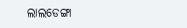ଲାଲଡେଙ୍ଗା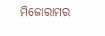ମିଜୋରାମର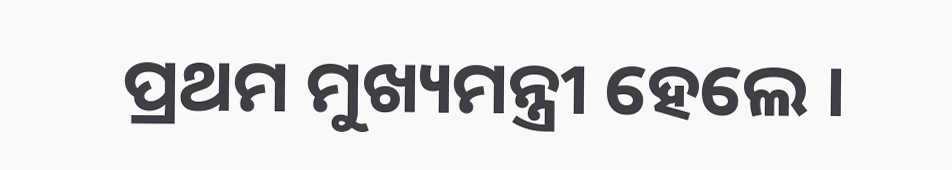ପ୍ରଥମ ମୁଖ୍ୟମନ୍ତ୍ରୀ ହେଲେ ।